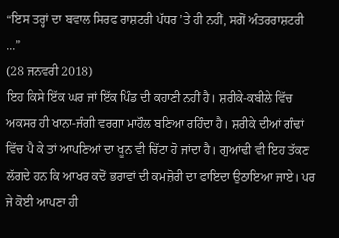“ਇਸ ਤਰ੍ਹਾਂ ਦਾ ਬਵਾਲ ਸਿਰਫ ਰਾਸ਼ਟਰੀ ਪੱਧਰ ’ਤੇ ਹੀ ਨਹੀਂ, ਸਗੋਂ ਅੰਤਰਰਾਸ਼ਟਰੀ ...”
(28 ਜਨਵਰੀ 2018)
ਇਹ ਕਿਸੇ ਇੱਕ ਘਰ ਜਾਂ ਇੱਕ ਪਿੰਡ ਦੀ ਕਹਾਣੀ ਨਹੀਂ ਹੈ। ਸ਼ਰੀਕੇ-ਕਬੀਲੇ ਵਿੱਚ ਅਕਸਰ ਹੀ ਖਾਨਾ-ਜੰਗੀ ਵਰਗਾ ਮਾਹੌਲ ਬਣਿਆ ਰਹਿੰਦਾ ਹੈ। ਸ਼ਰੀਕੇ ਦੀਆਂ ਗੰਢਾਂ ਵਿੱਚ ਪੈ ਕੇ ਤਾਂ ਆਪਣਿਆਂ ਦਾ ਖੂਨ ਵੀ ਚਿੱਟਾ ਹੋ ਜਾਂਦਾ ਹੈ। ਗੁਆਂਢੀ ਵੀ ਇਹ ਤੱਕਣ ਲੱਗਦੇ ਹਨ ਕਿ ਆਖਰ ਕਦੋਂ ਭਰਾਵਾਂ ਦੀ ਕਮਜ਼ੋਰੀ ਦਾ ਫਾਇਦਾ ਉਠਾਇਆ ਜਾਏ। ਪਰ ਜੇ ਕੋਈ ਆਪਣਾ ਹੀ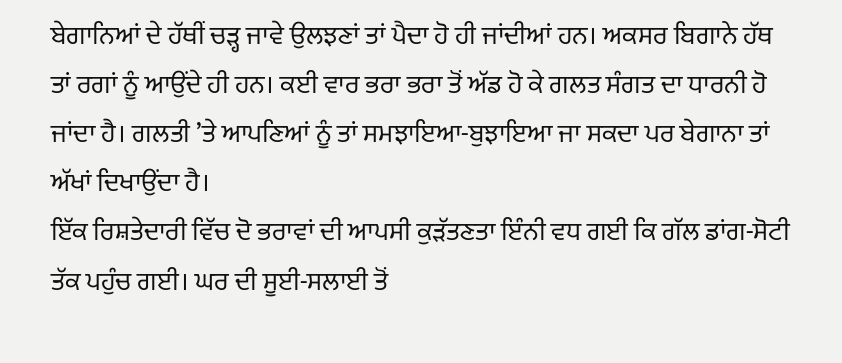ਬੇਗਾਨਿਆਂ ਦੇ ਹੱਥੀਂ ਚੜ੍ਹ ਜਾਵੇ ਉਲਝਣਾਂ ਤਾਂ ਪੈਦਾ ਹੋ ਹੀ ਜਾਂਦੀਆਂ ਹਨ। ਅਕਸਰ ਬਿਗਾਨੇ ਹੱਥ ਤਾਂ ਰਗਾਂ ਨੂੰ ਆਉਂਦੇ ਹੀ ਹਨ। ਕਈ ਵਾਰ ਭਰਾ ਭਰਾ ਤੋਂ ਅੱਡ ਹੋ ਕੇ ਗਲਤ ਸੰਗਤ ਦਾ ਧਾਰਨੀ ਹੋ ਜਾਂਦਾ ਹੈ। ਗਲਤੀ ’ਤੇ ਆਪਣਿਆਂ ਨੂੰ ਤਾਂ ਸਮਝਾਇਆ-ਬੁਝਾਇਆ ਜਾ ਸਕਦਾ ਪਰ ਬੇਗਾਨਾ ਤਾਂ ਅੱਖਾਂ ਦਿਖਾਉਂਦਾ ਹੈ।
ਇੱਕ ਰਿਸ਼ਤੇਦਾਰੀ ਵਿੱਚ ਦੋ ਭਰਾਵਾਂ ਦੀ ਆਪਸੀ ਕੁੜੱਤਣਤਾ ਇੰਨੀ ਵਧ ਗਈ ਕਿ ਗੱਲ ਡਾਂਗ-ਸੋਟੀ ਤੱਕ ਪਹੁੰਚ ਗਈ। ਘਰ ਦੀ ਸੂਈ-ਸਲਾਈ ਤੋਂ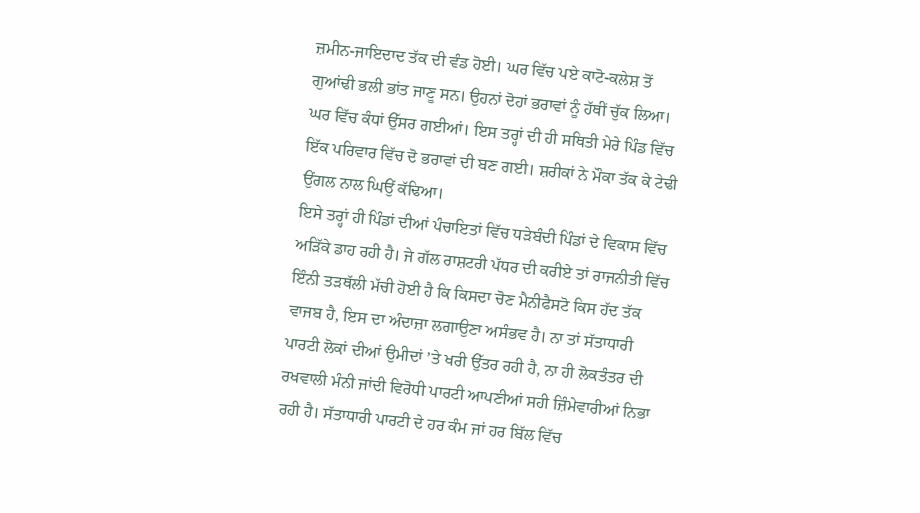ਜ਼ਮੀਨ-ਜਾਇਦਾਦ ਤੱਕ ਦੀ ਵੰਡ ਹੋਈ। ਘਰ ਵਿੱਚ ਪਏ ਕਾਟੋ-ਕਲੇਸ਼ ਤੋਂ ਗੁਆਂਢੀ ਭਲੀ ਭਾਂਤ ਜਾਣੂ ਸਨ। ਉਹਨਾਂ ਦੋਹਾਂ ਭਰਾਵਾਂ ਨੂੰ ਹੱਥੀਂ ਚੁੱਕ ਲਿਆ। ਘਰ ਵਿੱਚ ਕੰਧਾਂ ਉੱਸਰ ਗਈਆਂ। ਇਸ ਤਰ੍ਹਾਂ ਦੀ ਹੀ ਸਥਿਤੀ ਮੇਰੇ ਪਿੰਡ ਵਿੱਚ ਇੱਕ ਪਰਿਵਾਰ ਵਿੱਚ ਦੋ ਭਰਾਵਾਂ ਦੀ ਬਣ ਗਈ। ਸ਼ਰੀਕਾਂ ਨੇ ਮੌਕਾ ਤੱਕ ਕੇ ਟੇਢੀ ਉਂਗਲ ਨਾਲ ਘਿਉਂ ਕੱਢਿਆ।
ਇਸੇ ਤਰ੍ਹਾਂ ਹੀ ਪਿੰਡਾਂ ਦੀਆਂ ਪੰਚਾਇਤਾਂ ਵਿੱਚ ਧੜੇਬੰਦੀ ਪਿੰਡਾਂ ਦੇ ਵਿਕਾਸ ਵਿੱਚ ਅੜਿੱਕੇ ਡਾਹ ਰਹੀ ਹੈ। ਜੇ ਗੱਲ ਰਾਸ਼ਟਰੀ ਪੱਧਰ ਦੀ ਕਰੀਏ ਤਾਂ ਰਾਜਨੀਤੀ ਵਿੱਚ ਇੰਨੀ ਤੜਥੱਲੀ ਮੱਚੀ ਹੋਈ ਹੈ ਕਿ ਕਿਸਦਾ ਚੋਣ ਮੈਨੀਫੈਸਟੋ ਕਿਸ ਹੱਦ ਤੱਕ ਵਾਜਬ ਹੈ, ਇਸ ਦਾ ਅੰਦਾਜ਼ਾ ਲਗਾਉਣਾ ਅਸੰਭਵ ਹੈ। ਨਾ ਤਾਂ ਸੱਤਾਧਾਰੀ ਪਾਰਟੀ ਲੋਕਾਂ ਦੀਆਂ ਉਮੀਦਾਂ ’ਤੇ ਖਰੀ ਉੱਤਰ ਰਹੀ ਹੈ, ਨਾ ਹੀ ਲੋਕਤੰਤਰ ਦੀ ਰਖਵਾਲੀ ਮੰਨੀ ਜਾਂਦੀ ਵਿਰੋਧੀ ਪਾਰਟੀ ਆਪਣੀਆਂ ਸਹੀ ਜ਼ਿੰਮੇਵਾਰੀਆਂ ਨਿਭਾ ਰਹੀ ਹੈ। ਸੱਤਾਧਾਰੀ ਪਾਰਟੀ ਦੇ ਹਰ ਕੰਮ ਜਾਂ ਹਰ ਬਿੱਲ ਵਿੱਚ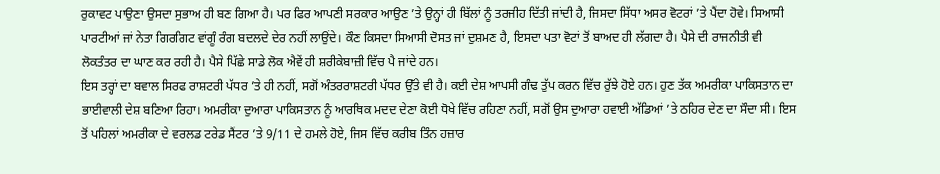ਰੁਕਾਵਟ ਪਾਉਣਾ ਉਸਦਾ ਸੁਭਾਅ ਹੀ ਬਣ ਗਿਆ ਹੈ। ਪਰ ਫਿਰ ਆਪਣੀ ਸਰਕਾਰ ਆਉਣ ’ਤੇ ਉਨ੍ਹਾਂ ਹੀ ਬਿੱਲਾਂ ਨੂੰ ਤਰਜੀਹ ਦਿੱਤੀ ਜਾਂਦੀ ਹੈ, ਜਿਸਦਾ ਸਿੱਧਾ ਅਸਰ ਵੋਟਰਾਂ ’ਤੇ ਪੈਂਦਾ ਹੋਵੇ। ਸਿਆਸੀ ਪਾਰਟੀਆਂ ਜਾਂ ਨੇਤਾ ਗਿਰਗਿਟ ਵਾਂਗੂੰ ਰੰਗ ਬਦਲਦੇ ਦੇਰ ਨਹੀਂ ਲਾਉਂਦੇ। ਕੌਣ ਕਿਸਦਾ ਸਿਆਸੀ ਦੋਸਤ ਜਾਂ ਦੁਸ਼ਮਣ ਹੈ, ਇਸਦਾ ਪਤਾ ਵੋਟਾਂ ਤੋਂ ਬਾਅਦ ਹੀ ਲੱਗਦਾ ਹੈ। ਪੈਸੇ ਦੀ ਰਾਜਨੀਤੀ ਵੀ ਲੋਕਤੰਤਰ ਦਾ ਘਾਣ ਕਰ ਰਹੀ ਹੈ। ਪੈਸੇ ਪਿੱਛੇ ਸਾਡੇ ਲੋਕ ਐਵੇਂ ਹੀ ਸ਼ਰੀਕੇਬਾਜ਼ੀ ਵਿੱਚ ਪੈ ਜਾਂਦੇ ਹਨ।
ਇਸ ਤਰ੍ਹਾਂ ਦਾ ਬਵਾਲ ਸਿਰਫ ਰਾਸ਼ਟਰੀ ਪੱਧਰ ’ਤੇ ਹੀ ਨਹੀਂ, ਸਗੋਂ ਅੰਤਰਰਾਸ਼ਟਰੀ ਪੱਧਰ ਉੱਤੇ ਵੀ ਹੈ। ਕਈ ਦੇਸ਼ ਆਪਸੀ ਗੰਢ ਤੁੱਪ ਕਰਨ ਵਿੱਚ ਰੁੱਝੇ ਹੋਏ ਹਨ। ਹੁਣ ਤੱਕ ਅਮਰੀਕਾ ਪਾਕਿਸਤਾਨ ਦਾ ਭਾਈਵਾਲੀ ਦੇਸ਼ ਬਣਿਆ ਰਿਹਾ। ਅਮਰੀਕਾ ਦੁਆਰਾ ਪਾਕਿਸਤਾਨ ਨੂੰ ਆਰਥਿਕ ਮਦਦ ਦੇਣਾ ਕੋਈ ਧੋਖੇ ਵਿੱਚ ਰਹਿਣਾ ਨਹੀਂ, ਸਗੋਂ ਉਸ ਦੁਆਰਾ ਹਵਾਈ ਅੱਡਿਆਂ ’ਤੇ ਠਹਿਰ ਦੇਣ ਦਾ ਸੌਦਾ ਸੀ। ਇਸ ਤੋਂ ਪਹਿਲਾਂ ਅਮਰੀਕਾ ਦੇ ਵਰਲਡ ਟਰੇਡ ਸੈਂਟਰ ’ਤੇ 9/11 ਦੇ ਹਮਲੇ ਹੋਏ, ਜਿਸ ਵਿੱਚ ਕਰੀਬ ਤਿੰਨ ਹਜ਼ਾਰ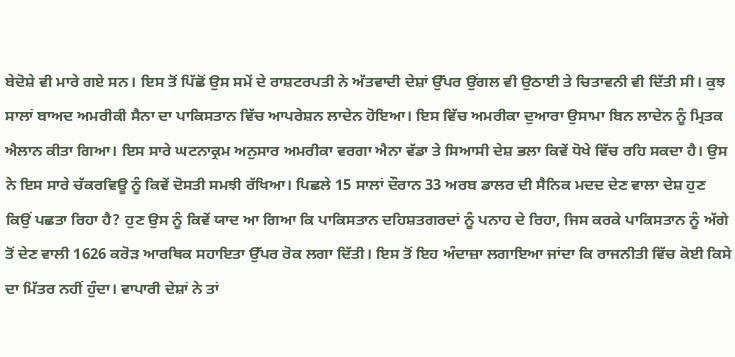ਬੇਦੋਸ਼ੇ ਵੀ ਮਾਰੇ ਗਏ ਸਨ। ਇਸ ਤੋਂ ਪਿੱਛੋਂ ਉਸ ਸਮੇਂ ਦੇ ਰਾਸ਼ਟਰਪਤੀ ਨੇ ਅੱਤਵਾਦੀ ਦੇਸ਼ਾਂ ਉੱਪਰ ਉਂਗਲ ਵੀ ਉਠਾਈ ਤੇ ਚਿਤਾਵਨੀ ਵੀ ਦਿੱਤੀ ਸੀ। ਕੁਝ ਸਾਲਾਂ ਬਾਅਦ ਅਮਰੀਕੀ ਸੈਨਾ ਦਾ ਪਾਕਿਸਤਾਨ ਵਿੱਚ ਆਪਰੇਸ਼ਨ ਲਾਦੇਨ ਹੋਇਆ। ਇਸ ਵਿੱਚ ਅਮਰੀਕਾ ਦੁਆਰਾ ਉਸਾਮਾ ਬਿਨ ਲਾਦੇਨ ਨੂੰ ਮ੍ਰਿਤਕ ਐਲਾਨ ਕੀਤਾ ਗਿਆ। ਇਸ ਸਾਰੇ ਘਟਨਾਕ੍ਰਮ ਅਨੁਸਾਰ ਅਮਰੀਕਾ ਵਰਗਾ ਐਨਾ ਵੱਡਾ ਤੇ ਸਿਆਸੀ ਦੇਸ਼ ਭਲਾ ਕਿਵੇਂ ਧੋਖੇ ਵਿੱਚ ਰਹਿ ਸਕਦਾ ਹੈ। ਉਸ ਨੇ ਇਸ ਸਾਰੇ ਚੱਕਰਵਿਊ ਨੂੰ ਕਿਵੇਂ ਦੋਸਤੀ ਸਮਝੀ ਰੱਖਿਆ। ਪਿਛਲੇ 15 ਸਾਲਾਂ ਦੌਰਾਨ 33 ਅਰਬ ਡਾਲਰ ਦੀ ਸੈਨਿਕ ਮਦਦ ਦੇਣ ਵਾਲਾ ਦੇਸ਼ ਹੁਣ ਕਿਉਂ ਪਛਤਾ ਰਿਹਾ ਹੈ? ਹੁਣ ਉਸ ਨੂੰ ਕਿਵੇਂ ਯਾਦ ਆ ਗਿਆ ਕਿ ਪਾਕਿਸਤਾਨ ਦਹਿਸ਼ਤਗਰਦਾਂ ਨੂੰ ਪਨਾਹ ਦੇ ਰਿਹਾ, ਜਿਸ ਕਰਕੇ ਪਾਕਿਸਤਾਨ ਨੂੰ ਅੱਗੇ ਤੋਂ ਦੇਣ ਵਾਲੀ 1626 ਕਰੋੜ ਆਰਥਿਕ ਸਹਾਇਤਾ ਉੱਪਰ ਰੋਕ ਲਗਾ ਦਿੱਤੀ। ਇਸ ਤੋਂ ਇਹ ਅੰਦਾਜ਼ਾ ਲਗਾਇਆ ਜਾਂਦਾ ਕਿ ਰਾਜਨੀਤੀ ਵਿੱਚ ਕੋਈ ਕਿਸੇ ਦਾ ਮਿੱਤਰ ਨਹੀਂ ਹੁੰਦਾ। ਵਾਪਾਰੀ ਦੇਸ਼ਾਂ ਨੇ ਤਾਂ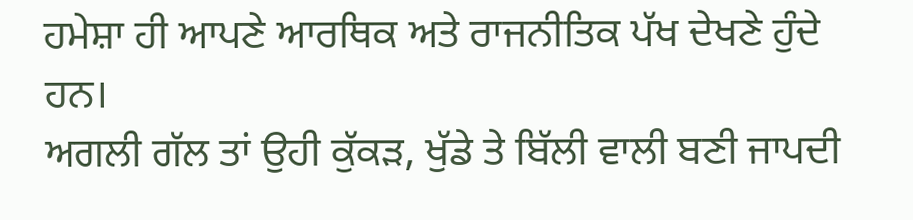ਹਮੇਸ਼ਾ ਹੀ ਆਪਣੇ ਆਰਥਿਕ ਅਤੇ ਰਾਜਨੀਤਿਕ ਪੱਖ ਦੇਖਣੇ ਹੁੰਦੇ ਹਨ।
ਅਗਲੀ ਗੱਲ ਤਾਂ ਉਹੀ ਕੁੱਕੜ, ਖੁੱਡੇ ਤੇ ਬਿੱਲੀ ਵਾਲੀ ਬਣੀ ਜਾਪਦੀ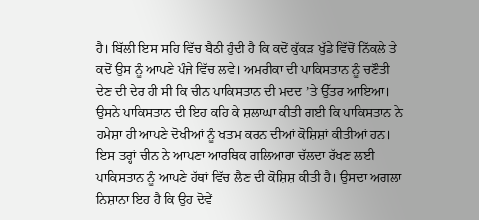ਹੈ। ਬਿੱਲੀ ਇਸ ਸਹਿ ਵਿੱਚ ਬੈਠੀ ਹੁੰਦੀ ਹੈ ਕਿ ਕਦੋਂ ਕੁੱਕੜ ਖੁੱਡੇ ਵਿੱਚੋਂ ਨਿੱਕਲੇ ਤੇ ਕਦੋਂ ਉਸ ਨੂੰ ਆਪਣੇ ਪੰਜੇ ਵਿੱਚ ਲਵੇ। ਅਮਰੀਕਾ ਦੀ ਪਾਕਿਸਤਾਨ ਨੂੰ ਚਣੌਤੀ ਦੇਣ ਦੀ ਦੇਰ ਹੀ ਸੀ ਕਿ ਚੀਨ ਪਾਕਿਸਤਾਨ ਦੀ ਮਦਦ ’ਤੇ ਉੱਤਰ ਆਇਆ। ਉਸਨੇ ਪਾਕਿਸਤਾਨ ਦੀ ਇਹ ਕਹਿ ਕੇ ਸ਼ਲਾਘਾ ਕੀਤੀ ਗਈ ਕਿ ਪਾਕਿਸਤਾਨ ਨੇ ਹਮੇਸ਼ਾ ਹੀ ਆਪਣੇ ਦੋਖੀਆਂ ਨੂੰ ਖਤਮ ਕਰਨ ਦੀਆਂ ਕੋਸ਼ਿਸ਼ਾਂ ਕੀਤੀਆਂ ਹਨ। ਇਸ ਤਰ੍ਹਾਂ ਚੀਨ ਨੇ ਆਪਣਾ ਆਰਥਿਕ ਗਲਿਆਰਾ ਚੱਲਦਾ ਰੱਖਣ ਲਈ ਪਾਕਿਸਤਾਨ ਨੂੰ ਆਪਣੇ ਹੱਥਾਂ ਵਿੱਚ ਲੈਣ ਦੀ ਕੋਸ਼ਿਸ਼ ਕੀਤੀ ਹੈ। ਉਸਦਾ ਅਗਲਾ ਨਿਸ਼ਾਨਾ ਇਹ ਹੈ ਕਿ ਉਹ ਦੋਵੇਂ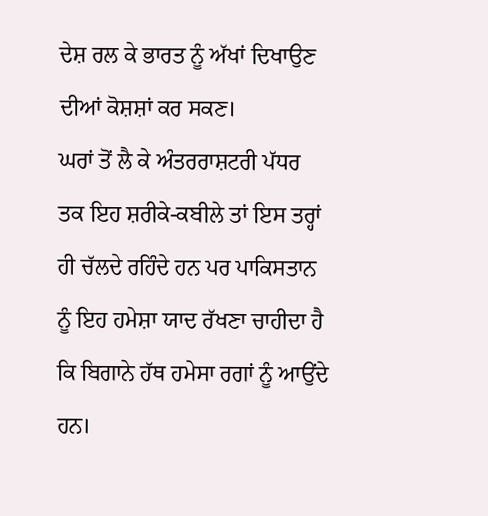ਦੇਸ਼ ਰਲ ਕੇ ਭਾਰਤ ਨੂੰ ਅੱਖਾਂ ਦਿਖਾਉਣ ਦੀਆਂ ਕੋਸ਼ਸ਼ਾਂ ਕਰ ਸਕਣ।
ਘਰਾਂ ਤੋਂ ਲੈ ਕੇ ਅੰਤਰਰਾਸ਼ਟਰੀ ਪੱਧਰ ਤਕ ਇਹ ਸ਼ਰੀਕੇ-ਕਬੀਲੇ ਤਾਂ ਇਸ ਤਰ੍ਹਾਂ ਹੀ ਚੱਲਦੇ ਰਹਿੰਦੇ ਹਨ ਪਰ ਪਾਕਿਸਤਾਨ ਨੂੰ ਇਹ ਹਮੇਸ਼ਾ ਯਾਦ ਰੱਖਣਾ ਚਾਹੀਦਾ ਹੈ ਕਿ ਬਿਗਾਨੇ ਹੱਥ ਹਮੇਸਾ ਰਗਾਂ ਨੂੰ ਆਉਂਦੇ ਹਨ।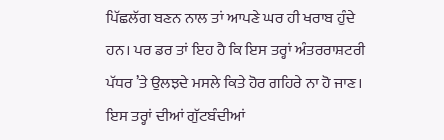ਪਿੱਛਲੱਗ ਬਣਨ ਨਾਲ ਤਾਂ ਆਪਣੇ ਘਰ ਹੀ ਖਰਾਬ ਹੁੰਦੇ ਹਨ। ਪਰ ਡਰ ਤਾਂ ਇਹ ਹੈ ਕਿ ਇਸ ਤਰ੍ਹਾਂ ਅੰਤਰਰਾਸ਼ਟਰੀ ਪੱਧਰ ’ਤੇ ਉਲਝਦੇ ਮਸਲੇ ਕਿਤੇ ਹੋਰ ਗਹਿਰੇ ਨਾ ਹੋ ਜਾਣ। ਇਸ ਤਰ੍ਹਾਂ ਦੀਆਂ ਗੁੱਟਬੰਦੀਆਂ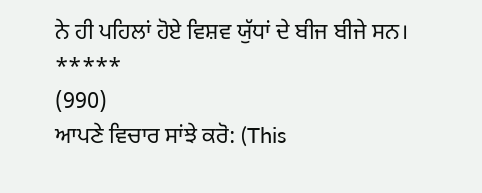ਨੇ ਹੀ ਪਹਿਲਾਂ ਹੋਏ ਵਿਸ਼ਵ ਯੁੱਧਾਂ ਦੇ ਬੀਜ ਬੀਜੇ ਸਨ।
*****
(990)
ਆਪਣੇ ਵਿਚਾਰ ਸਾਂਝੇ ਕਰੋ: (This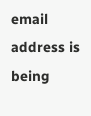email address is being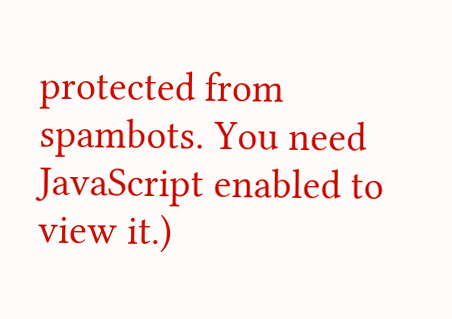protected from spambots. You need JavaScript enabled to view it.)